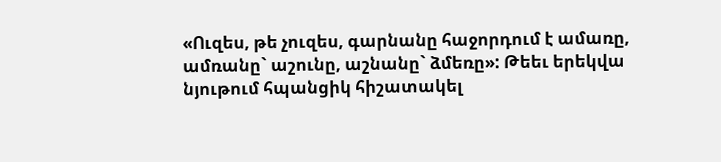«Ուզես, թե չուզես, գարնանը հաջորդում է ամառը, ամռանը` աշունը, աշնանը` ձմեռը»: Թեեւ երեկվա նյութում հպանցիկ հիշատակել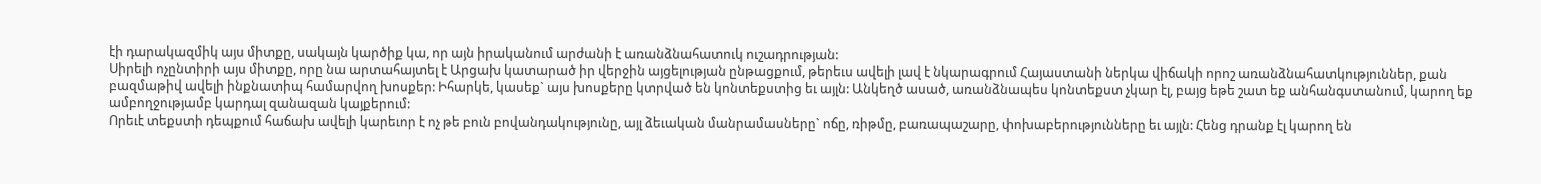էի դարակազմիկ այս միտքը, սակայն կարծիք կա, որ այն իրականում արժանի է առանձնահատուկ ուշադրության:
Սիրելի ոչընտիրի այս միտքը, որը նա արտահայտել է Արցախ կատարած իր վերջին այցելության ընթացքում, թերեւս ավելի լավ է նկարագրում Հայաստանի ներկա վիճակի որոշ առանձնահատկություններ, քան բազմաթիվ ավելի ինքնատիպ համարվող խոսքեր: Իհարկե, կասեք` այս խոսքերը կտրված են կոնտեքստից եւ այլն: Անկեղծ ասած, առանձնապես կոնտեքստ չկար էլ, բայց եթե շատ եք անհանգստանում, կարող եք ամբողջությամբ կարդալ զանազան կայքերում:
Որեւէ տեքստի դեպքում հաճախ ավելի կարեւոր է ոչ թե բուն բովանդակությունը, այլ ձեւական մանրամասները` ոճը, ռիթմը, բառապաշարը, փոխաբերությունները եւ այլն: Հենց դրանք էլ կարող են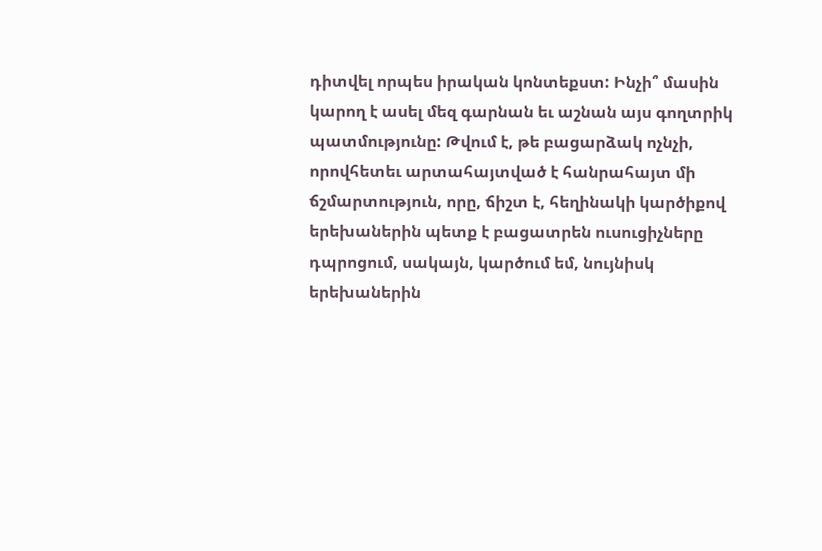դիտվել որպես իրական կոնտեքստ: Ինչի՞ մասին կարող է ասել մեզ գարնան եւ աշնան այս գողտրիկ պատմությունը: Թվում է, թե բացարձակ ոչնչի, որովհետեւ արտահայտված է հանրահայտ մի ճշմարտություն, որը, ճիշտ է, հեղինակի կարծիքով երեխաներին պետք է բացատրեն ուսուցիչները դպրոցում, սակայն, կարծում եմ, նույնիսկ երեխաներին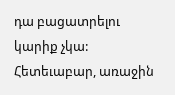դա բացատրելու կարիք չկա: Հետեւաբար, առաջին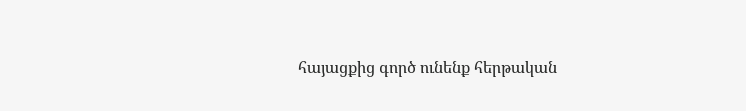հայացքից գործ ունենք հերթական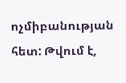ոչմիբանության հետ: Թվում է,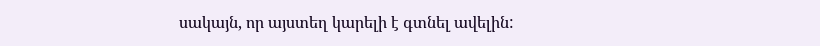սակայն, որ այստեղ կարելի է գտնել ավելին: